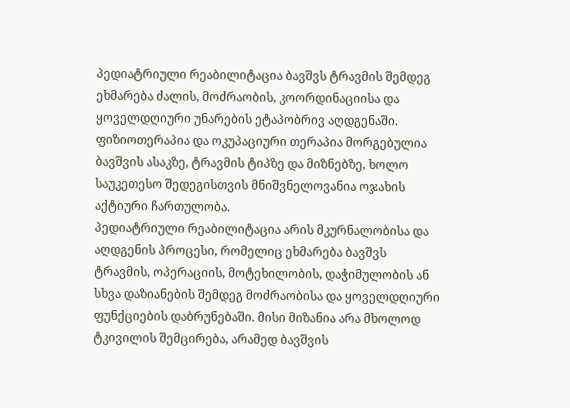პედიატრიული რეაბილიტაცია ბავშვს ტრავმის შემდეგ ეხმარება ძალის, მოძრაობის, კოორდინაციისა და ყოველდღიური უნარების ეტაპობრივ აღდგენაში. ფიზიოთერაპია და ოკუპაციური თერაპია მორგებულია ბავშვის ასაკზე, ტრავმის ტიპზე და მიზნებზე, ხოლო საუკეთესო შედეგისთვის მნიშვნელოვანია ოჯახის აქტიური ჩართულობა.
პედიატრიული რეაბილიტაცია არის მკურნალობისა და აღდგენის პროცესი, რომელიც ეხმარება ბავშვს ტრავმის, ოპერაციის, მოტეხილობის, დაჭიმულობის ან სხვა დაზიანების შემდეგ მოძრაობისა და ყოველდღიური ფუნქციების დაბრუნებაში. მისი მიზანია არა მხოლოდ ტკივილის შემცირება, არამედ ბავშვის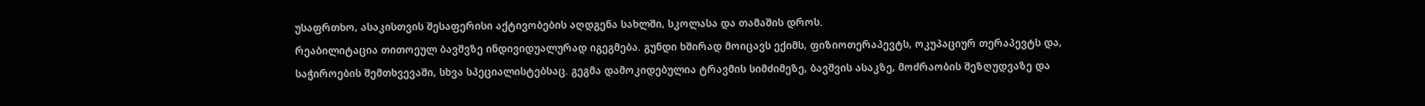უსაფრთხო, ასაკისთვის შესაფერისი აქტივობების აღდგენა სახლში, სკოლასა და თამაშის დროს.
რეაბილიტაცია თითოეულ ბავშვზე ინდივიდუალურად იგეგმება. გუნდი ხშირად მოიცავს ექიმს, ფიზიოთერაპევტს, ოკუპაციურ თერაპევტს და, საჭიროების შემთხვევაში, სხვა სპეციალისტებსაც. გეგმა დამოკიდებულია ტრავმის სიმძიმეზე, ბავშვის ასაკზე, მოძრაობის შეზღუდვაზე და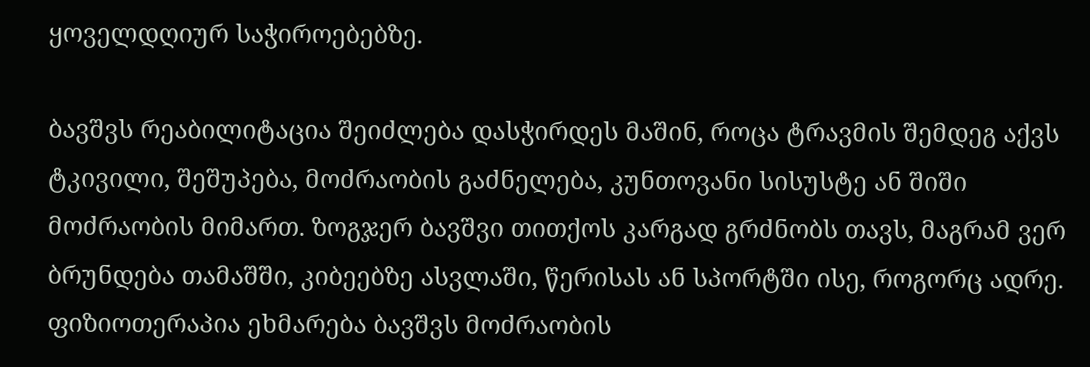ყოველდღიურ საჭიროებებზე.

ბავშვს რეაბილიტაცია შეიძლება დასჭირდეს მაშინ, როცა ტრავმის შემდეგ აქვს ტკივილი, შეშუპება, მოძრაობის გაძნელება, კუნთოვანი სისუსტე ან შიში მოძრაობის მიმართ. ზოგჯერ ბავშვი თითქოს კარგად გრძნობს თავს, მაგრამ ვერ ბრუნდება თამაშში, კიბეებზე ასვლაში, წერისას ან სპორტში ისე, როგორც ადრე.
ფიზიოთერაპია ეხმარება ბავშვს მოძრაობის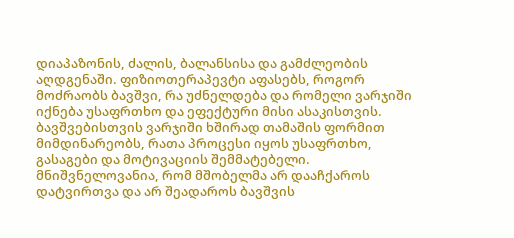დიაპაზონის, ძალის, ბალანსისა და გამძლეობის აღდგენაში. ფიზიოთერაპევტი აფასებს, როგორ მოძრაობს ბავშვი, რა უძნელდება და რომელი ვარჯიში იქნება უსაფრთხო და ეფექტური მისი ასაკისთვის.
ბავშვებისთვის ვარჯიში ხშირად თამაშის ფორმით მიმდინარეობს, რათა პროცესი იყოს უსაფრთხო, გასაგები და მოტივაციის შემმატებელი. მნიშვნელოვანია, რომ მშობელმა არ დააჩქაროს დატვირთვა და არ შეადაროს ბავშვის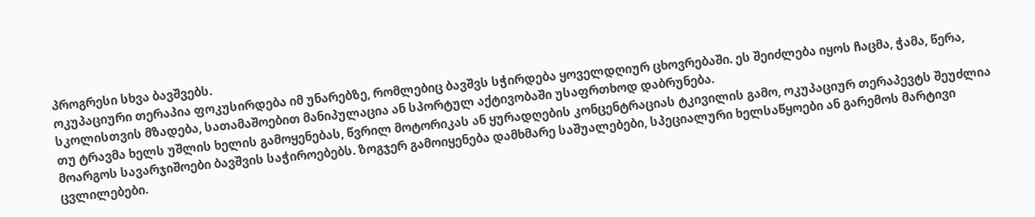პროგრესი სხვა ბავშვებს.
ოკუპაციური თერაპია ფოკუსირდება იმ უნარებზე, რომლებიც ბავშვს სჭირდება ყოველდღიურ ცხოვრებაში. ეს შეიძლება იყოს ჩაცმა, ჭამა, წერა, სკოლისთვის მზადება, სათამაშოებით მანიპულაცია ან სპორტულ აქტივობაში უსაფრთხოდ დაბრუნება.
თუ ტრავმა ხელს უშლის ხელის გამოყენებას, წვრილ მოტორიკას ან ყურადღების კონცენტრაციას ტკივილის გამო, ოკუპაციურ თერაპევტს შეუძლია მოარგოს სავარჯიშოები ბავშვის საჭიროებებს. ზოგჯერ გამოიყენება დამხმარე საშუალებები, სპეციალური ხელსაწყოები ან გარემოს მარტივი ცვლილებები.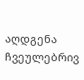აღდგენა ჩვეულებრივ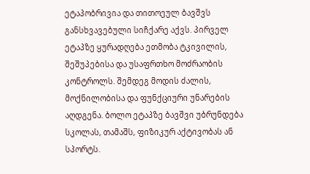ეტაპობრივია და თითოეულ ბავშვს განსხვავებული სიჩქარე აქვს. პირველ ეტაპზე ყურადღება ეთმობა ტკივილის, შეშუპებისა და უსაფრთხო მოძრაობის კონტროლს. შემდეგ მოდის ძალის, მოქნილობისა და ფუნქციური უნარების აღდგენა. ბოლო ეტაპზე ბავშვი უბრუნდება სკოლას, თამაშს, ფიზიკურ აქტივობას ან სპორტს.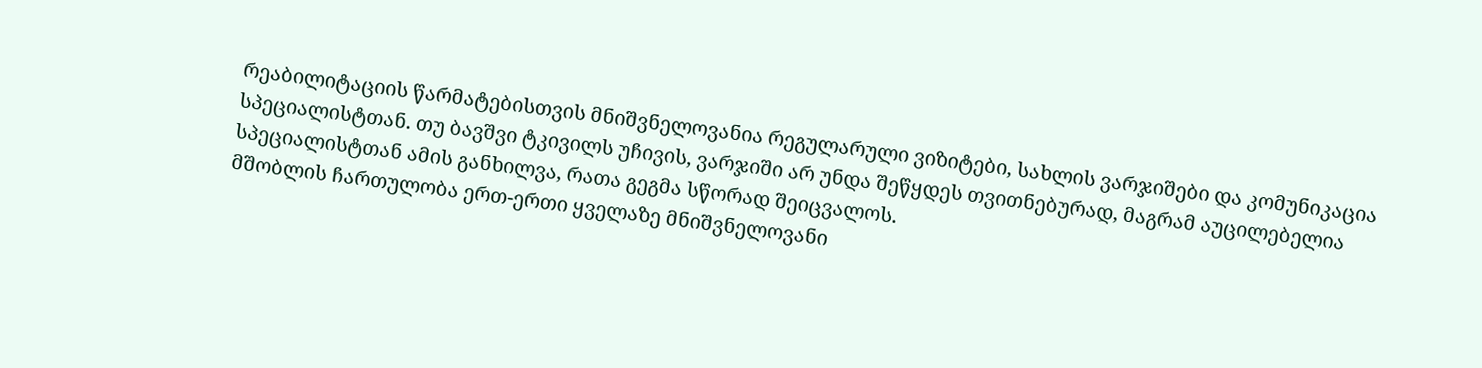რეაბილიტაციის წარმატებისთვის მნიშვნელოვანია რეგულარული ვიზიტები, სახლის ვარჯიშები და კომუნიკაცია სპეციალისტთან. თუ ბავშვი ტკივილს უჩივის, ვარჯიში არ უნდა შეწყდეს თვითნებურად, მაგრამ აუცილებელია სპეციალისტთან ამის განხილვა, რათა გეგმა სწორად შეიცვალოს.
მშობლის ჩართულობა ერთ-ერთი ყველაზე მნიშვნელოვანი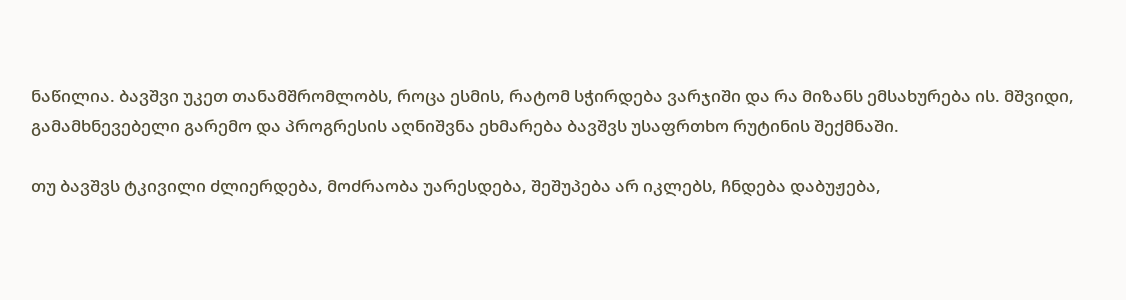ნაწილია. ბავშვი უკეთ თანამშრომლობს, როცა ესმის, რატომ სჭირდება ვარჯიში და რა მიზანს ემსახურება ის. მშვიდი, გამამხნევებელი გარემო და პროგრესის აღნიშვნა ეხმარება ბავშვს უსაფრთხო რუტინის შექმნაში.

თუ ბავშვს ტკივილი ძლიერდება, მოძრაობა უარესდება, შეშუპება არ იკლებს, ჩნდება დაბუჟება,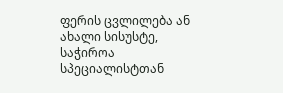ფერის ცვლილება ან ახალი სისუსტე, საჭიროა სპეციალისტთან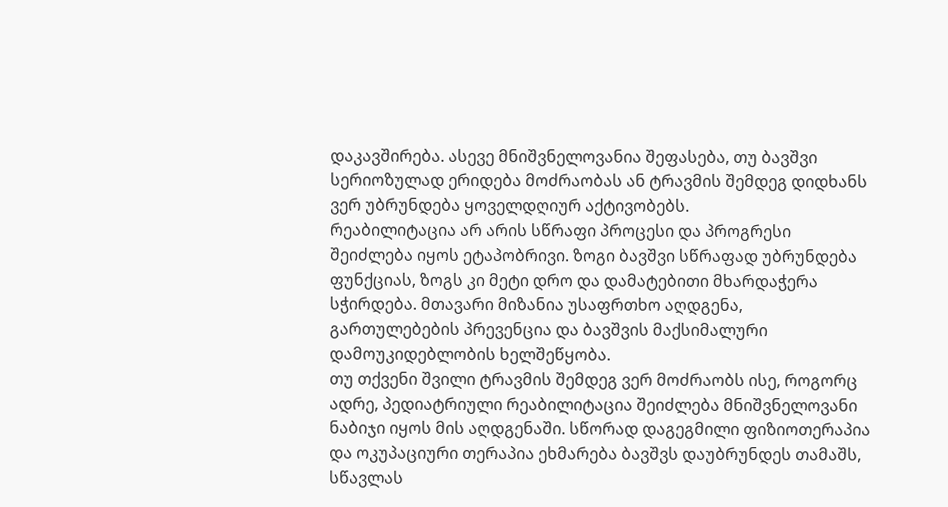დაკავშირება. ასევე მნიშვნელოვანია შეფასება, თუ ბავშვი სერიოზულად ერიდება მოძრაობას ან ტრავმის შემდეგ დიდხანს ვერ უბრუნდება ყოველდღიურ აქტივობებს.
რეაბილიტაცია არ არის სწრაფი პროცესი და პროგრესი შეიძლება იყოს ეტაპობრივი. ზოგი ბავშვი სწრაფად უბრუნდება ფუნქციას, ზოგს კი მეტი დრო და დამატებითი მხარდაჭერა სჭირდება. მთავარი მიზანია უსაფრთხო აღდგენა, გართულებების პრევენცია და ბავშვის მაქსიმალური დამოუკიდებლობის ხელშეწყობა.
თუ თქვენი შვილი ტრავმის შემდეგ ვერ მოძრაობს ისე, როგორც ადრე, პედიატრიული რეაბილიტაცია შეიძლება მნიშვნელოვანი ნაბიჯი იყოს მის აღდგენაში. სწორად დაგეგმილი ფიზიოთერაპია და ოკუპაციური თერაპია ეხმარება ბავშვს დაუბრუნდეს თამაშს, სწავლას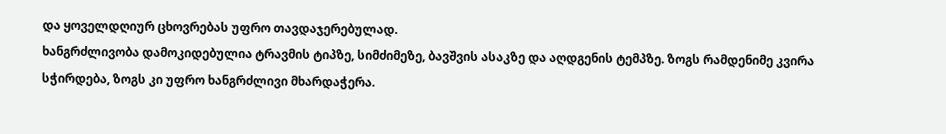და ყოველდღიურ ცხოვრებას უფრო თავდაჯერებულად.
ხანგრძლივობა დამოკიდებულია ტრავმის ტიპზე, სიმძიმეზე, ბავშვის ასაკზე და აღდგენის ტემპზე. ზოგს რამდენიმე კვირა სჭირდება, ზოგს კი უფრო ხანგრძლივი მხარდაჭერა.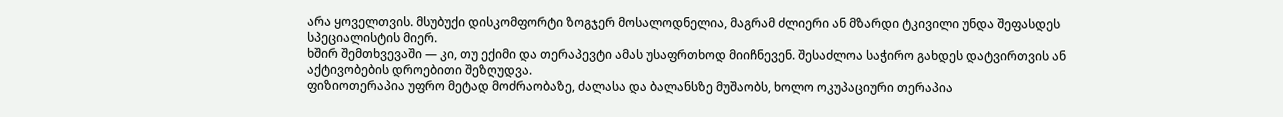არა ყოველთვის. მსუბუქი დისკომფორტი ზოგჯერ მოსალოდნელია, მაგრამ ძლიერი ან მზარდი ტკივილი უნდა შეფასდეს სპეციალისტის მიერ.
ხშირ შემთხვევაში — კი, თუ ექიმი და თერაპევტი ამას უსაფრთხოდ მიიჩნევენ. შესაძლოა საჭირო გახდეს დატვირთვის ან აქტივობების დროებითი შეზღუდვა.
ფიზიოთერაპია უფრო მეტად მოძრაობაზე, ძალასა და ბალანსზე მუშაობს, ხოლო ოკუპაციური თერაპია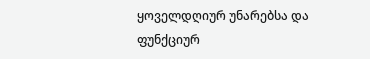ყოველდღიურ უნარებსა და ფუნქციურ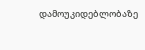დამოუკიდებლობაზე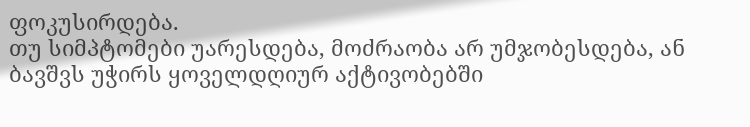ფოკუსირდება.
თუ სიმპტომები უარესდება, მოძრაობა არ უმჯობესდება, ან ბავშვს უჭირს ყოველდღიურ აქტივობებში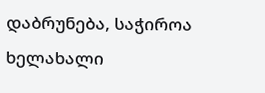დაბრუნება, საჭიროა ხელახალი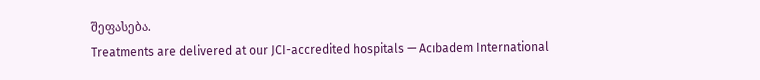შეფასება.
Treatments are delivered at our JCI-accredited hospitals — Acıbadem International